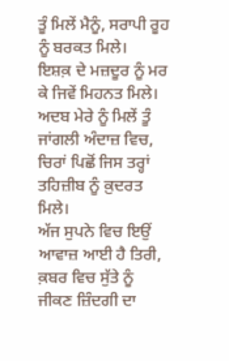ਤੂੰ ਮਿਲੇਂ ਮੈਨੂੰ, ਸਰਾਪੀ ਰੂਹ ਨੂੰ ਬਰਕਤ ਮਿਲੇ।
ਇਸ਼ਕ਼ ਦੇ ਮਜ਼ਦੂਰ ਨੂੰ ਮਰ ਕੇ ਜਿਵੇਂ ਮਿਹਨਤ ਮਿਲੇ।
ਅਦਬ ਮੇਰੇ ਨੂੰ ਮਿਲੇਂ ਤੂੰ ਜਾਂਗਲੀ ਅੰਦਾਜ਼ ਵਿਚ,
ਚਿਰਾਂ ਪਿਛੋਂ ਜਿਸ ਤਰ੍ਹਾਂ ਤਹਿਜ਼ੀਬ ਨੂੰ ਕ਼ੁਦਰਤ ਮਿਲੇ।
ਅੱਜ ਸੁਪਨੇ ਵਿਚ ਇਉਂ ਆਵਾਜ਼ ਆਈ ਹੈ ਤਿਰੀ,
ਕ਼ਬਰ ਵਿਚ ਸੁੱਤੇ ਨੂੰ ਜੀਕਣ ਜ਼ਿੰਦਗੀ ਦਾ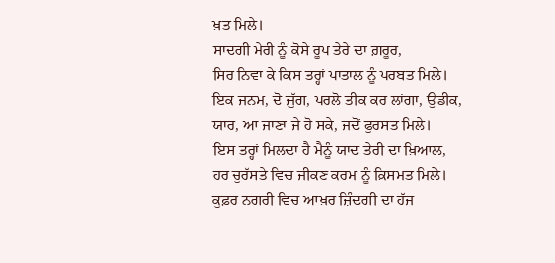ਖ਼ਤ ਮਿਲੇ।
ਸਾਦਗੀ ਮੇਰੀ ਨੂੰ ਕੋਸੇ ਰੂਪ ਤੇਰੇ ਦਾ ਗ਼ਰੂਰ,
ਸਿਰ ਨਿਵਾ ਕੇ ਕਿਸ ਤਰ੍ਹਾਂ ਪਾਤਾਲ ਨੂੰ ਪਰਬਤ ਮਿਲੇ।
ਇਕ ਜਨਮ, ਦੋ ਜੁੱਗ, ਪਰਲੋ ਤੀਕ ਕਰ ਲਾਂਗਾ, ਉਡੀਕ,
ਯਾਰ, ਆ ਜਾਣਾ ਜੇ ਹੋ ਸਕੇ, ਜਦੋਂ ਫੁਰਸਤ ਮਿਲੇ।
ਇਸ ਤਰ੍ਹਾਂ ਮਿਲਦਾ ਹੈ ਮੈਨੂੰ ਯਾਦ ਤੇਰੀ ਦਾ ਖ਼ਿਆਲ,
ਹਰ ਚੁਰੱਸਤੇ ਵਿਚ ਜੀਕਣ ਕਰਮ ਨੂੰ ਕ਼ਿਸਮਤ ਮਿਲੇ।
ਕੁਫ਼ਰ ਨਗਰੀ ਵਿਚ ਆਖ਼ਰ ਜ਼ਿੰਦਗੀ ਦਾ ਹੱਜ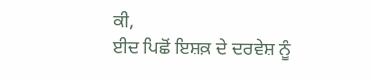ਕੀ,
ਈਦ ਪਿਛੋਂ ਇਸ਼ਕ਼ ਦੇ ਦਰਵੇਸ਼ ਨੂੰ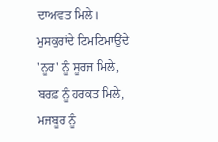ਦਾਅਵਤ ਮਿਲੇ।
ਮੁਸਕੁਰਾਂਦੇ ਟਿਮਟਿਮਾਉਂਦੇ 'ਨੂਰ' ਨੂੰ ਸੂਰਜ ਮਿਲੇ,
ਬਰਫ਼ ਨੂੰ ਹਰਕਤ ਮਿਲੇ, ਮਜਬੂਰ ਨੂੰ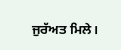ਜੁਰੱਅਤ ਮਿਲੇ।